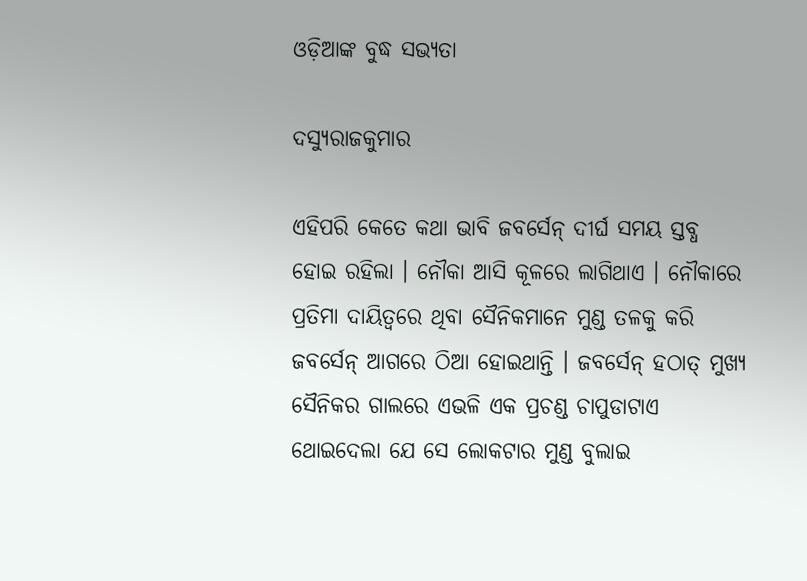ଓଡ଼ିଆଙ୍କ ବୁଦ୍ଧ ସଭ୍ୟତା

ଦସ୍ୟୁରାଜକୁମାର

ଏହିପରି କେତେ କଥା ଭାବି ଜବର୍ସେନ୍ ଦୀର୍ଘ ସମୟ ସ୍ତବ୍ଧ ହୋଇ ରହିଲା । ନୌକା ଆସି କୂଳରେ ଲାଗିଥାଏ । ନୌକାରେ ପ୍ରତିମା ଦାୟିତ୍ୱରେ ଥିବା ସୈନିକମାନେ ମୁଣ୍ଡ ତଳକୁ କରି ଜବର୍ସେନ୍ ଆଗରେ ଠିଆ ହୋଇଥାନ୍ତି । ଜବର୍ସେନ୍ ହଠାତ୍ ମୁଖ୍ୟ ସୈନିକର ଗାଲରେ ଏଭଳି ଏକ ପ୍ରଚଣ୍ଡ ଚାପୁଡାଟାଏ ଥୋଇଦେଲା ଯେ ସେ ଲୋକଟାର ମୁଣ୍ଡ ବୁଲାଇ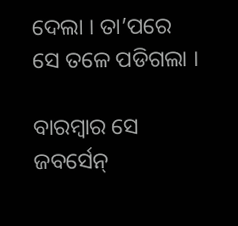ଦେଲା । ତା’ପରେ ସେ ତଳେ ପଡିଗଲା ।

ବାରମ୍ବାର ସେ ଜବର୍ସେନ୍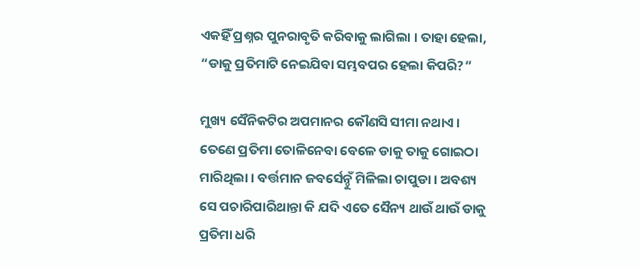ଏକହିଁ ପ୍ରଶ୍ନର ପୁନରାବୃତି କରିବାକୁ ଲାଗିଲା । ତାହା ହେଲା, “ଡାକୁ ପ୍ରତିମାଟି ନେଇଯିବା ସମ୍ଭବପର ହେଲା କିପରି?”

ମୁଖ୍ୟ ସୈନିକଟିର ଅପମାନର କୌଣସି ସୀମା ନଥାଏ । ତେଣେ ପ୍ରତିମା ତୋଳିନେବା ବେଳେ ଡାକୁ ତାକୁ ଗୋଇଠା ମାରିଥିଲା । ବର୍ତ୍ତମାନ ଜବର୍ସେନ୍ଠୁଁ ମିଳିଲା ଚାପୁଡା । ଅବଶ୍ୟ ସେ ପଚାରିପାରିଥାନ୍ତା କି ଯଦି ଏତେ ସୈନ୍ୟ ଥାଉଁ ଥାଉଁ ଡାକୁ ପ୍ରତିମା ଧରି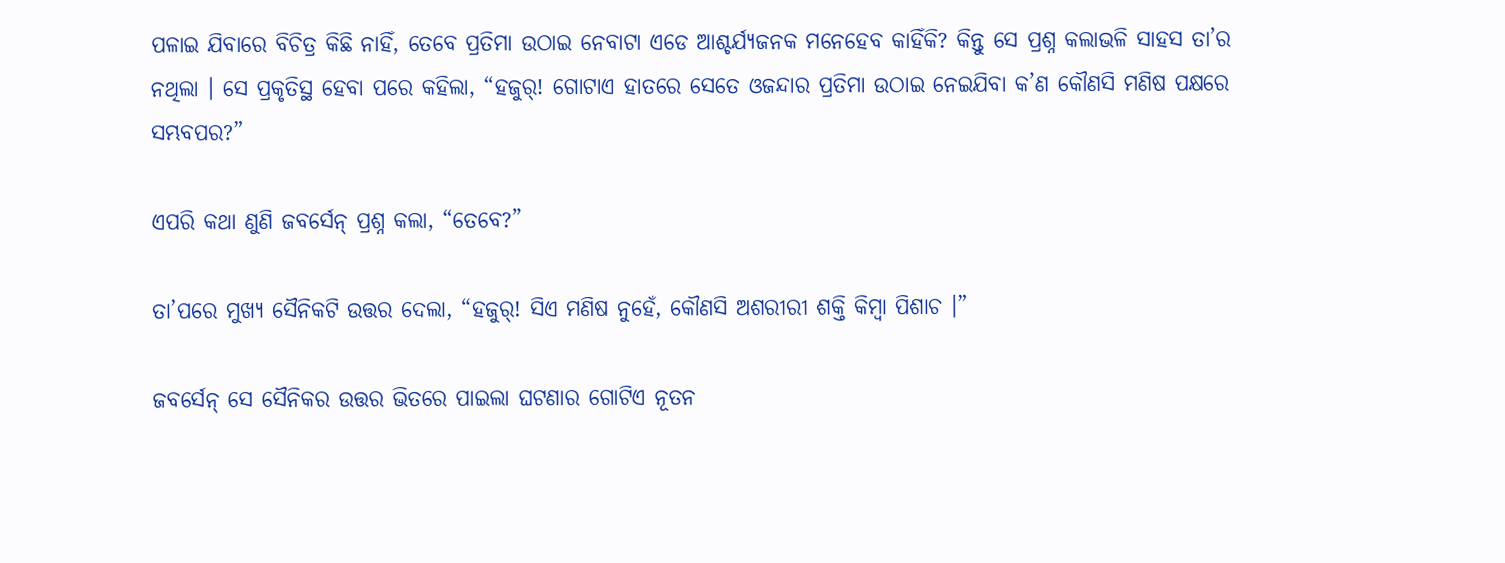ପଳାଇ ଯିବାରେ ବିଚିତ୍ର କିଛି ନାହିଁ, ତେବେ ପ୍ରତିମା ଉଠାଇ ନେବାଟା ଏଡେ ଆଶ୍ଚର୍ଯ୍ୟଜନକ ମନେହେବ କାହିଁକି? କିନ୍ତୁ ସେ ପ୍ରଶ୍ନ କଲାଭଳି ସାହସ ତା’ର ନଥିଲା । ସେ ପ୍ରକୃତିସ୍ଥ ହେବା ପରେ କହିଲା, “ହଜୁର୍! ଗୋଟାଏ ହାତରେ ସେତେ ଓଜନ୍ଦାର ପ୍ରତିମା ଉଠାଇ ନେଇଯିବା କ’ଣ କୌଣସି ମଣିଷ ପକ୍ଷରେ ସମ୍ଭବପର?”

ଏପରି କଥା ଣୁଣି ଜବର୍ସେନ୍ ପ୍ରଶ୍ନ କଲା, “ତେବେ?”

ତା’ପରେ ମୁଖ୍ୟ ସୈନିକଟି ଉତ୍ତର ଦେଲା, “ହଜୁର୍! ସିଏ ମଣିଷ ନୁହେଁ, କୌଣସି ଅଶରୀରୀ ଶକ୍ତି କିମ୍ବା ପିଶାଚ ।”

ଜବର୍ସେନ୍ ସେ ସୈନିକର ଉତ୍ତର ଭିତରେ ପାଇଲା ଘଟଣାର ଗୋଟିଏ ନୂତନ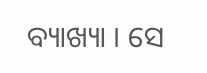ବ୍ୟାଖ୍ୟା । ସେ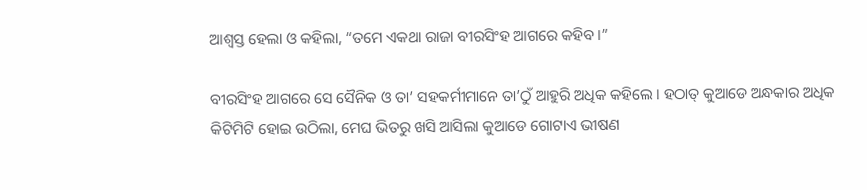ଆଶ୍ୱସ୍ତ ହେଲା ଓ କହିଲା, “ତମେ ଏକଥା ରାଜା ବୀରସିଂହ ଆଗରେ କହିବ ।”

ବୀରସିଂହ ଆଗରେ ସେ ସୈନିକ ଓ ତା’ ସହକର୍ମୀମାନେ ତା’ଠୁଁ ଆହୁରି ଅଧିକ କହିଲେ । ହଠାତ୍ କୁଆଡେ ଅନ୍ଧକାର ଅଧିକ କିଟିମିଟି ହୋଇ ଉଠିଲା, ମେଘ ଭିତରୁ ଖସି ଆସିଲା କୁଆଡେ ଗୋଟାଏ ଭୀଷଣ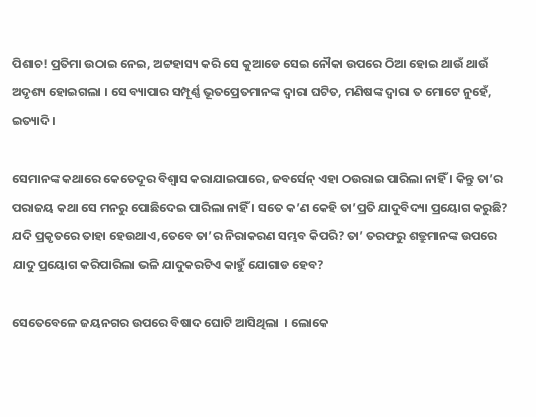ପିଶାଚ! ପ୍ରତିମା ଉଠାଇ ନେଇ, ଅଟ୍ଟହାସ୍ୟ କରି ସେ କୁଆଡେ ସେଇ ନୌକା ଉପରେ ଠିଆ ହୋଇ ଥାଉଁ ଥାଉଁ ଅଦୃଶ୍ୟ ହୋଇଗଲା । ସେ ବ୍ୟାପାର ସମ୍ପୂର୍ଣ୍ଣ ଭୂତପ୍ରେତମାନଙ୍କ ଦ୍ୱାରା ଘଟିତ, ମଣିଷଙ୍କ ଦ୍ୱାରା ତ ମୋଟେ ନୁହେଁ, ଇତ୍ୟାଦି ।

ସେମାନଙ୍କ କଥାରେ କେତେଦୂର ବିଶ୍ୱାସ କରାଯାଇପାରେ, ଜବର୍ସେନ୍ ଏହା ଠଉରାଇ ପାରିଲା ନାହିଁ । କିନ୍ତୁ ତା’ର ପରାଜୟ କଥା ସେ ମନରୁ ପୋଛିଦେଇ ପାରିଲା ନାହିଁ । ସତେ କ’ଣ କେହି ତା’ପ୍ରତି ଯାଦୁବିଦ୍ୟା ପ୍ରୟୋଗ କରୁଛି? ଯଦି ପ୍ରକୃତରେ ତାହା ହେଉଥାଏ,ତେବେ ତା’ର ନିରାକରଣ ସମ୍ଭବ କିପରି? ତା’ ତରଫରୁ ଶତ୍ରୁମାନଙ୍କ ଉପରେ ଯାଦୁ ପ୍ରୟୋଗ କରିପାରିଲା ଭଳି ଯାଦୁକରଟିଏ କାହୁଁ ଯୋଗାଡ ହେବ?

ସେତେବେଳେ ଜୟନଗର ଉପରେ ବିଷାଦ ଘୋଟି ଆସିଥିଲା  । ଲୋକେ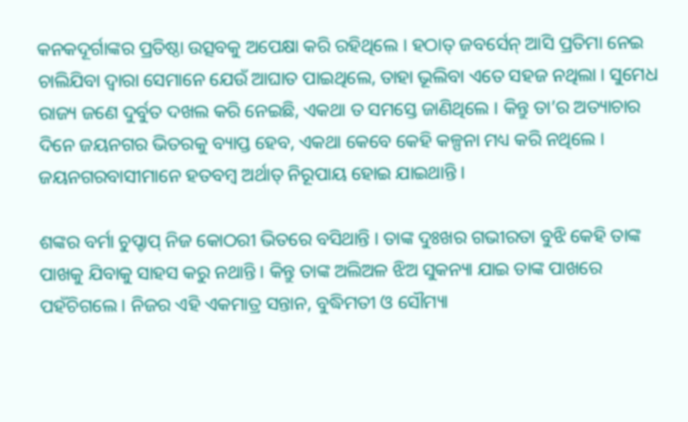କନକଦୂର୍ଗାଙ୍କର ପ୍ରତିଷ୍ଠା ଉତ୍ସବକୁ ଅପେକ୍ଷା କରି ରହିଥିଲେ । ହଠାତ୍ ଜବର୍ସେନ୍ ଆସି ପ୍ରତିମା ନେଇ ଚାଲିଯିବା ଦ୍ୱାରା ସେମାନେ ଯେଉଁ ଆଘାତ ପାଇଥିଲେ, ତାହା ଭୂଲିବା ଏତେ ସହଜ ନଥିଲା । ସୁମେଧ ରାଜ୍ୟ ଜଣେ ଦୁର୍ବୁତ ଦଖଲ କରି ନେଇଛି, ଏକଥା ତ ସମସ୍ତେ ଜାଣିଥିଲେ । କିନ୍ତୁ ତା’ର ଅତ୍ୟାଚାର ଦିନେ ଜୟନଗର ଭିତରକୁ ବ୍ୟାପ୍ତ ହେବ, ଏକଥା କେବେ କେହି କଳ୍ପନା ମଧ୍ୟ କରି ନଥିଲେ । ଜୟନଗରବାସୀମାନେ ହତବମ୍ବ ଅର୍ଥାତ୍ ନିରୂପାୟ ହୋଇ ଯାଇଥାନ୍ତି ।

ଶଙ୍କର ବର୍ମା ଚୁପ୍ଚାପ୍ ନିଜ କୋଠରୀ ଭିତରେ ବସିଥାନ୍ତି । ତାଙ୍କ ଦୁଃଖର ଗଭୀରତା ବୁଝି କେହି ତାଙ୍କ ପାଖକୁ ଯିବାକୁ ସାହସ କରୁ ନଥାନ୍ତି । କିନ୍ତୁ ତାଙ୍କ ଅଲିଅଳ ଝିଅ ସୁକନ୍ୟା ଯାଇ ତାଙ୍କ ପାଖରେ ପହଁଚିଗଲେ । ନିଜର ଏହି ଏକମାତ୍ର ସନ୍ତାନ, ବୁଦ୍ଧିମତୀ ଓ ସୌମ୍ୟା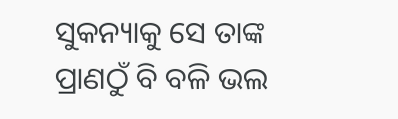ସୁକନ୍ୟାକୁ ସେ ତାଙ୍କ ପ୍ରାଣଠୁଁ ବି ବଳି ଭଲ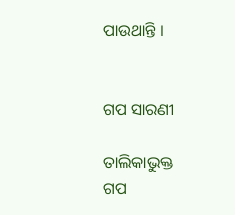ପାଉଥାନ୍ତି ।


ଗପ ସାରଣୀ

ତାଲିକାଭୁକ୍ତ ଗପ